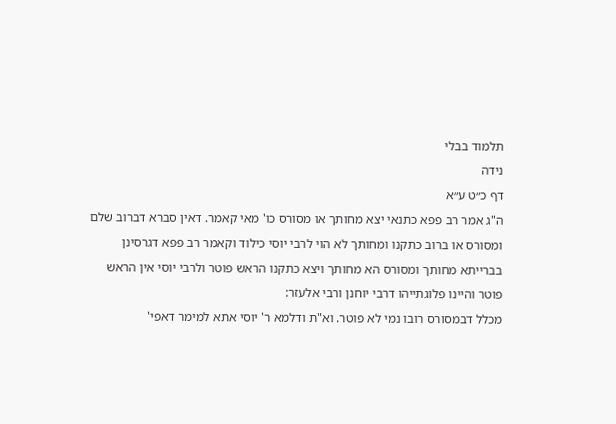תלמוד בבלי
נידה
דף כ״ט ע״א
ה"ג אמר רב פפא כתנאי יצא מחותך או מסורס כו' מאי קאמר. דאין סברא דברוב שלם ומסורס או ברוב כתקנו ומחותך לא הוי לרבי יוסי כילוד וקאמר רב פפא דגרסינן בברייתא מחותך ומסורס הא מחותך ויצא כתקנו הראש פוטר ולרבי יוסי אין הראש פוטר והיינו פלוגתייהו דרבי יוחנן ורבי אלעזר:
מכלל דבמסורס רובו נמי לא פוטר. וא"ת ודלמא ר' יוסי אתא למימר דאפי'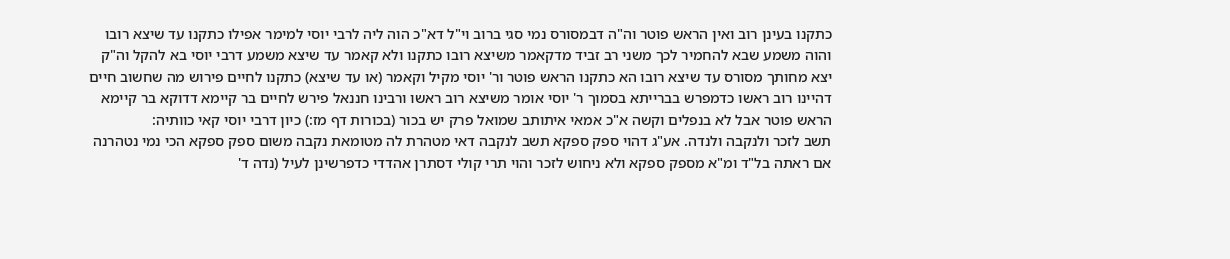כתקנו בעינן רוב ואין הראש פוטר וה"ה דבמסורס נמי סגי ברוב וי"ל דא"כ הוה ליה לרבי יוסי למימר אפילו כתקנו עד שיצא רובו והוה משמע שבא להחמיר לכך משני רב זביד מדקאמר משיצא רובו כתקנו ולא קאמר עד שיצא משמע דרבי יוסי בא להקל וה"ק יצא מחותך מסורס עד שיצא רובו הא כתקנו הראש פוטר ור' יוסי מקיל וקאמר (או עד שיצא) כתקנו לחיים פירוש מה שחשוב חיים דהיינו רוב ראשו כדמפרש בברייתא בסמוך ר' יוסי אומר משיצא רוב ראשו ורבינו חננאל פירש לחיים בר קיימא דדוקא בר קיימא הראש פוטר אבל לא בנפלים וקשה א"כ אמאי איתותב שמואל פרק יש בכור (בכורות דף מז:) כיון דרבי יוסי קאי כוותיה:
תשב לזכר ולנקבה ולנדה. אע"ג דהוי ספק ספקא תשב לנקבה דאי מטהרת לה מטומאת נקבה משום ספק ספקא הכי נמי נטהרנה אם ראתה בל"ד ומ"א מספק ספקא ולא ניחוש לזכר והוי תרי קולי דסתרן אהדדי כדפרשינן לעיל (נדה ד'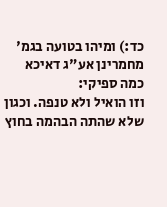כד:) ומיהו בטועה בגמ' מחמרינן אע"ג דאיכא כמה ספיקי:
וזו הואיל ולא טנפה. וכגון שלא שהתה הבהמה בחוץ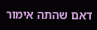דאם שהתה אימור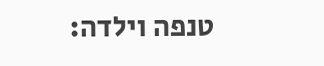טנפה וילדה: